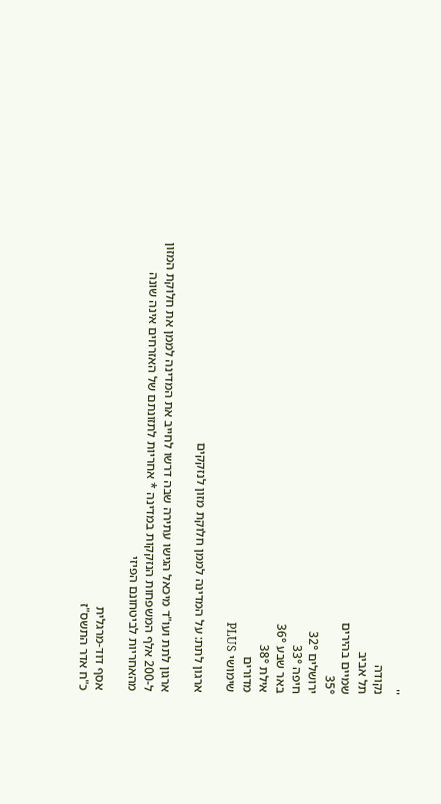''
נקודה
תל אביב
שמיים בהירים
35°
ירושלים 32°
חיפה 33°
באר שבע 36°
אילת 38°
מדורים
שימושי PLUS

ארגון לתת: על המדינה לממן חלוקת מזון לנזקקים

ארגון לתת ועו"ד מיכאל הגישו עתירה שבה דרשו לחייב את המדינה לממן את חלוקת המזון ל-200 אלף המשפחות הנזקקות במדינה * אחריות לתזונתם של האזרחים אינה שונה מהאחריות לביטחונם הפיזי

אסף דוד-מרגלית
כ"ח אדר התשס"ז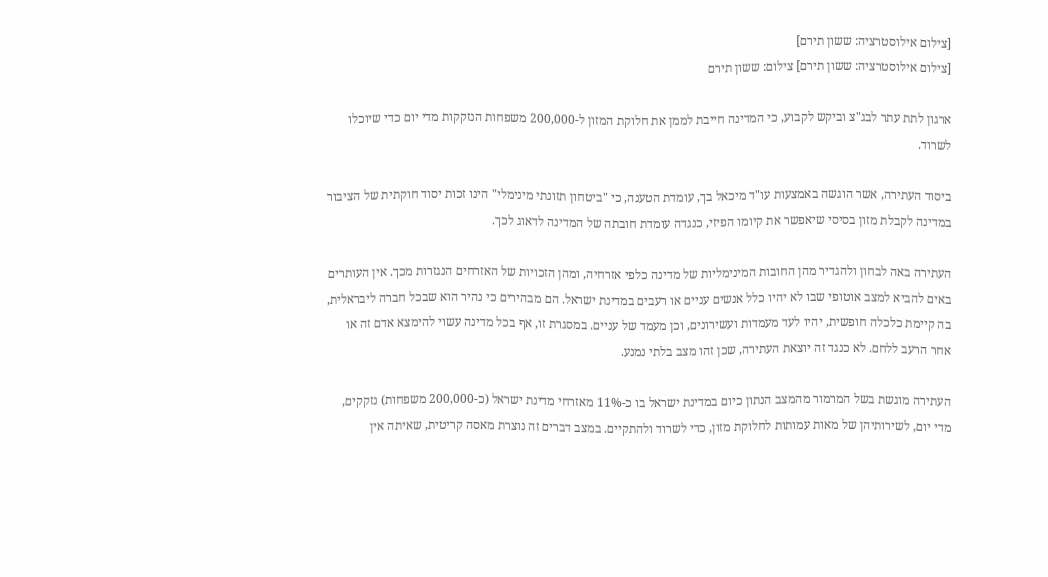[צילום אילוסטרציה: ששון תירם]
[צילום אילוסטרציה: ששון תירם] צילום: ששון תירם

ארגון לתת עתר לבג"צ וביקש לקבוע, כי המדינה חייבת לממן את חלוקת המזון ל-200,000 משפחות הנזקקות מדי יום כדי שיוכלו לשרוד.

ביסוד העתירה, אשר הוגשה באמצעות עו"ד מיכאל בך, עומדת הטענה, כי "ביטחון תזונתי מינימלי" הינו זכות יסוד חוקתית של הציבור במדינה לקבלת מזון בסיסי שיאפשר את קיומו הפיזי, כנגדה עומדת חובתה של המדינה לדאוג לכך.

העתירה באה לבחון ולהגדיר מהן החובות המינימליות של מדינה כלפי אזרחיה, ומהן הזכויות של האזרחים הנגזרות מכך. אין העותרים באים להביא למצב אוטופי שבו לא יהיו כלל אנשים עניים או רעבים במדינת ישראל. הם מבהירים כי נהיר הוא שבכל חברה ליבראלית, בה קיימת כלכלה חופשית, יהיו לעד מעמדות ועשירונים, וכן מעמד של עניים. במסגרת זו, אף בכל מדינה עשוי להימצא אדם זה או אחר הרעב ללחם. לא כנגד זה יוצאת העתירה, שכן זהו מצב בלתי נמנע.

העתירה מוגשת בשל המרמור מהמצב הנתון כיום במדינת ישראל בו כ-11% מאזרחי מדינת ישראל (כ-200,000 משפחות) נזקקים, מדי יום, לשירותיהן של מאות עמותות לחלוקת מזון, כדי לשרוד ולהתקיים. במצב דברים זה נוצרת מאסה קריטית, שאיתה אין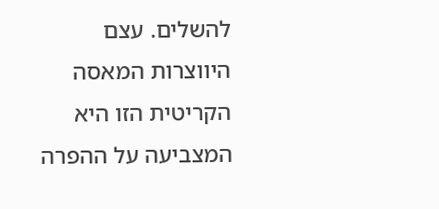להשלים. עצם היווצרות המאסה הקריטית הזו היא המצביעה על ההפרה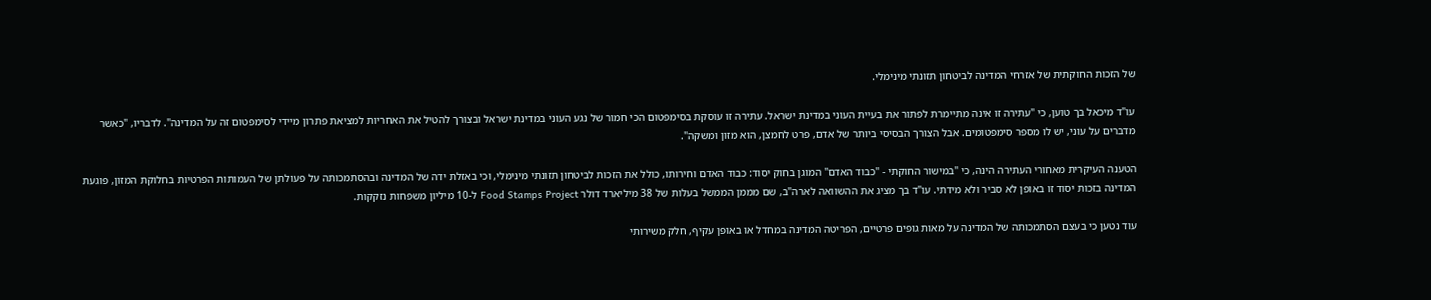של הזכות החוקתית של אזרחי המדינה לביטחון תזונתי מינימלי.

עו"ד מיכאל בך טוען, כי "עתירה זו אינה מתיימרת לפתור את בעיית העוני במדינת ישראל. עתירה זו עוסקת בסימפטום הכי חמור של נגע העוני במדינת ישראל ובצורך להטיל את האחריות למציאת פתרון מיידי לסימפטום זה על המדינה". לדבריו, "כאשר מדברים על עוני, יש לו מספר סימפטומים. אבל הצורך הבסיסי ביותר של אדם, פרט לחמצן, הוא מזון ומשקה".

הטענה העיקרית מאחורי העתירה הינה, כי "במישור החוקתי - "כבוד האדם" המוגן בחוק יסוד: כבוד האדם וחירותו, כולל את הזכות לביטחון תזונתי מינימלי, וכי באזלת ידה של המדינה ובהסתמכותה על פעולתן של העמותות הפרטיות בחלוקת המזון, פוגעת המדינה בזכות יסוד זו באופן לא סביר ולא מידתי. עו"ד בך מציג את ההשוואה לארה"ב, שם מממן הממשל בעלות של 38 מיליארד דולר Food Stamps Project ל-10 מיליון משפחות נזקקות.

עוד נטען כי בעצם הסתמכותה של המדינה על מאות גופים פרטיים, הפריטה המדינה במחדל או באופן עקיף, חלק משירותי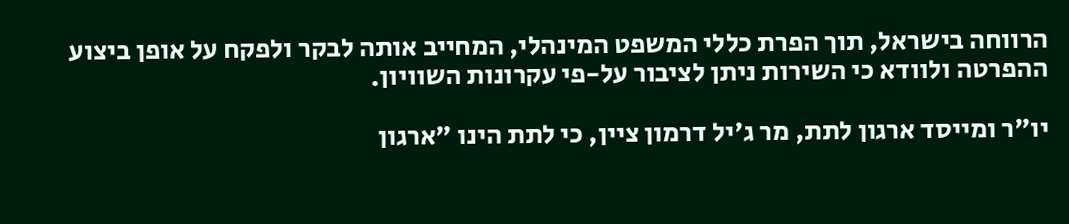הרווחה בישראל, תוך הפרת כללי המשפט המינהלי, המחייב אותה לבקר ולפקח על אופן ביצוע ההפרטה ולוודא כי השירות ניתן לציבור על-פי עקרונות השוויון.

יו"ר ומייסד ארגון לתת, מר ג'יל דרמון ציין, כי לתת הינו "ארגון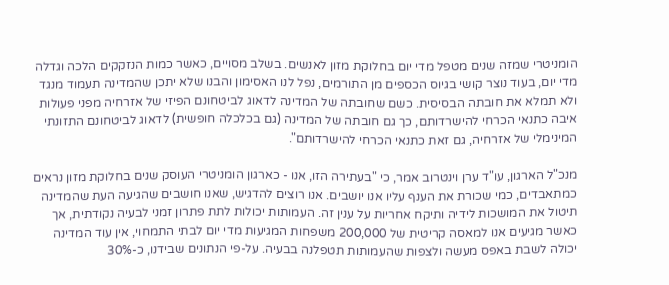הומניטרי שמזה שנים מטפל מדי יום בחלוקת מזון לאנשים. בשלב מסויים, כאשר כמות הנזקקים הלכה וגדלה מדי יום, בעוד נוצר קושי בגיוס הכספים מן התורמים, נפל לנו האסימון והבנו שלא יתכן שהמדינה תעמוד מנגד ולא תמלא את חובתה הבסיסית. כשם שחובתה של המדינה לדאוג לביטחונם הפיזי של אזרחיה מפני פעולות איבה כתנאי הכרחי להישרדותם, כך גם חובתה של המדינה (גם בכלכלה חופשית) לדאוג לביטחונם התזונתי המינימלי של אזרחיה, גם זאת כתנאי הכרחי להישרדותם".

מנכ"ל הארגון, עו"ד ערן וינטרוב אמר, כי "בעתירה הזו, אנו - כארגון הומניטרי העוסק שנים בחלוקת מזון נראים כמתאבדים, כמי שכורת את הענף עליו אנו יושבים. אנו רוצים להדגיש, שאנו חושבים שהגיעה העת שהמדינה תיטול את המושכות לידיה ותיקח אחריות על ענין זה. העמותות יכולות לתת פתרון זמני לבעיה נקודתית, אך כאשר מגיעים אנו למאסה קריטית של 200,000 משפחות המגיעות מדי יום לבתי התמחוי, אין עוד המדינה יכולה לשבת באפס מעשה ולצפות שהעמותות תטפלנה בבעיה. על-פי הנתונים שבידנו, כ-30%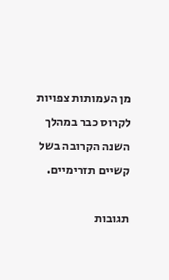מן העמותות צפויות לקרוס כבר במהלך השנה הקרובה בשל קשיים תזרימיים.

תגובות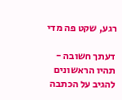רגע, שקט פה מדי

דעתך חשובה - תהיו הראשונים להגיב על הכתבה